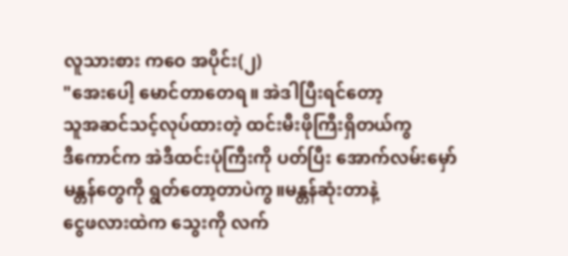လူသားစား ကဝေ အပိုင်း(၂)
"အေးပေါ့ မောင်တာတေရ။ အဲဒါပြီးရင်တော့
သူအဆင်သင့်လုပ်ထားတဲ့ ထင်းမီးဖိုကြီးရှိတယ်ကွ
ဒီကောင်က အဲဒီထင်းပုံကြီးကို ပတ်ပြီး အောက်လမ်းမှော်
မန္တန်တွေကို ရွတ်တော့တာပဲကွ။မန္တန်ဆုံးတာနဲ့
ငွေဖလားထဲက သွေးကို လက်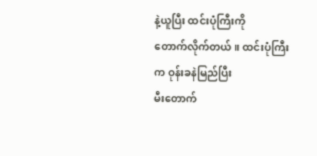နဲ့ယူပြီး ထင်းပုံကြီးကို
တောက်လိုက်တယ်။ ထင်းပုံကြီးက ဝုန်းခနဲမြည်ပြီး
မီးတောက်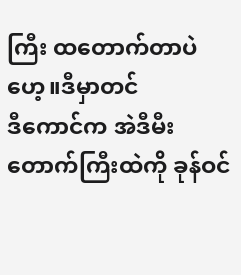ကြီး ထတောက်တာပဲဟေ့။ဒီမှာတင်
ဒီကောင်က အဲဒီမီးတောက်ကြီးထဲကို ခုန်ဝင်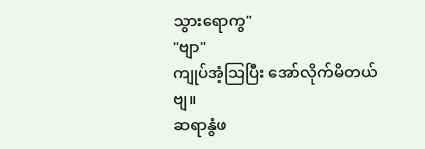သွားရောကွ"
"ဗျာ"
ကျုပ်အံ့သြပြီး အော်လိုက်မိတယ်ဗျ။
ဆရာနွံဖ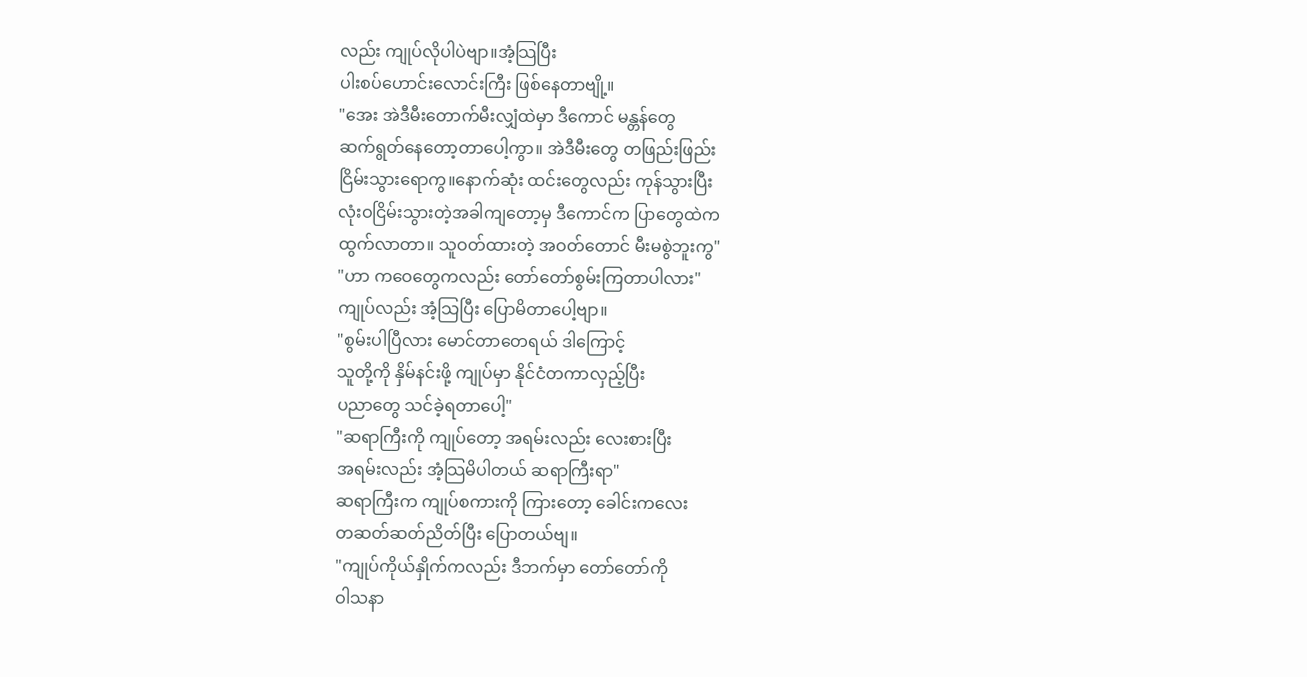လည်း ကျုပ်လိုပါပဲဗျာ။အံ့သြပြီး
ပါးစပ်ဟောင်းလောင်းကြီး ဖြစ်နေတာဗျို့။
"အေး အဲဒီမီးတောက်မီးလျှံထဲမှာ ဒီကောင် မန္တန်တွေ
ဆက်ရွတ်နေတော့တာပေါ့ကွာ။ အဲဒီမီးတွေ တဖြည်းဖြည်း
ငြိမ်းသွားရောကွ။နောက်ဆုံး ထင်းတွေလည်း ကုန်သွားပြီး
လုံးဝငြိမ်းသွားတဲ့အခါကျတော့မှ ဒီကောင်က ပြာတွေထဲက
ထွက်လာတာ။ သူဝတ်ထားတဲ့ အဝတ်တောင် မီးမစွဲဘူးကွ"
"ဟာ ကဝေတွေကလည်း တော်တော်စွမ်းကြတာပါလား"
ကျုပ်လည်း အံ့သြပြီး ပြောမိတာပေါ့ဗျာ။
"စွမ်းပါပြီလား မောင်တာတေရယ် ဒါကြောင့်
သူတို့ကို နှိမ်နင်းဖို့ ကျုပ်မှာ နိုင်ငံတကာလှည့်ပြီး
ပညာတွေ သင်ခဲ့ရတာပေါ့"
"ဆရာကြီးကို ကျုပ်တော့ အရမ်းလည်း လေးစားပြီး
အရမ်းလည်း အံ့သြမိပါတယ် ဆရာကြီးရာ"
ဆရာကြီးက ကျုပ်စကားကို ကြားတော့ ခေါင်းကလေး
တဆတ်ဆတ်ညိတ်ပြီး ပြောတယ်ဗျ။
"ကျုပ်ကိုယ်နှိုက်ကလည်း ဒီဘက်မှာ တော်တော်ကို
ဝါသနာ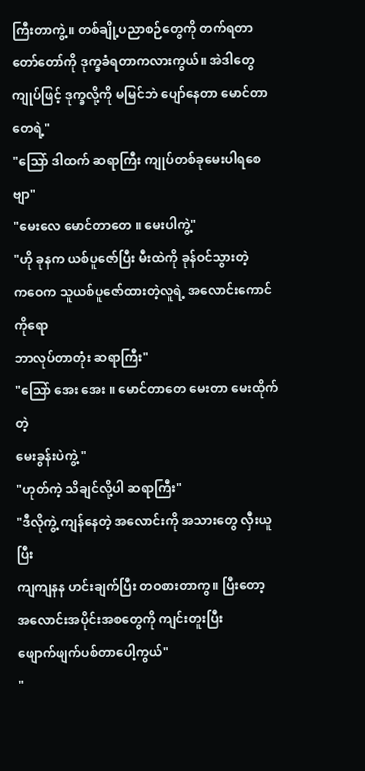ကြီးတာကွဲ့။ တစ်ချို့ပညာစဉ်တွေကို တက်ရတာ
တော်တော်ကို ဒုက္ခခံရတာကလားကွယ်။ အဲဒါတွေ
ကျုပ်ဖြင့် ဒုက္ခလို့ကို မမြင်ဘဲ ပျော်နေတာ မောင်တာတေရဲ့"
"သြော် ဒါထက် ဆရာကြီး ကျုပ်တစ်ခုမေးပါရစေဗျာ"
"မေးလေ မောင်တာတေ ။ မေးပါကွဲ့"
"ဟို ခုနက ယစ်ပူဇော်ပြီး မီးထဲကို ခုန်ဝင်သွားတဲ့
ကဝေက သူယစ်ပူဇော်ထားတဲ့လူရဲ့ အလောင်းကောင်ကိုရော
ဘာလုပ်တာတုံး ဆရာကြီး"
"သြော် အေး အေး ။ မောင်တာတေ မေးတာ မေးထိုက်တဲ့
မေးခွန်းပဲကွဲ့ "
"ဟုတ်ကဲ့ သိချင်လို့ပါ ဆရာကြီး"
"ဒီလိုကွဲ့ ကျန်နေတဲ့ အလောင်းကို အသားတွေ လှီးယူပြီး
ကျကျနန ဟင်းချက်ပြီး တဝစားတာကွ။ ပြီးတော့
အလောင်းအပိုင်းအစတွေကို ကျင်းတူးပြီး
ဖျောက်ဖျက်ပစ်တာပေါ့ကွယ်"
"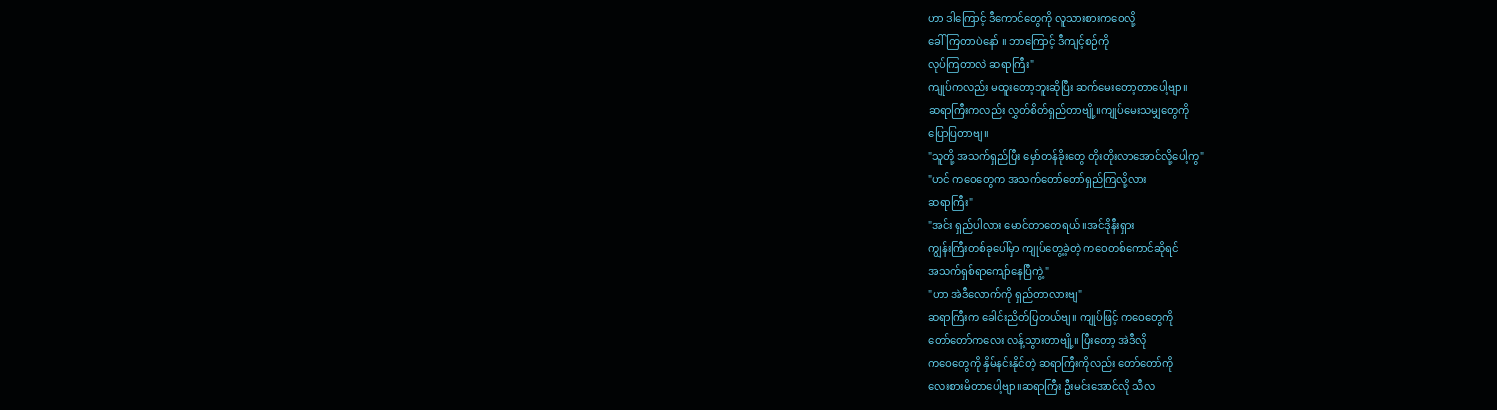ဟာ ဒါကြောင့် ဒီကောင်တွေကို လူသားစားကဝေလို့
ခေါ်ကြတာပဲနော် ။ ဘာကြောင့် ဒီကျင့်စဉ်ကို
လုပ်ကြတာလဲ ဆရာကြီး"
ကျုပ်ကလည်း မထူးတော့ဘူးဆိုပြီး ဆက်မေးတော့တာပေါ့ဗျာ။
ဆရာကြီးကလည်း လွှတ်စိတ်ရှည်တာဗျို့။ကျုပ်မေးသမျှတွေကို
ပြောပြတာဗျ။
"သူတို့ အသက်ရှည်ပြီး မှော်တန်ခိုးတွေ တိုးတိုးလာအောင်လို့ပေါ့ကွ"
"ဟင် ကဝေတွေက အသက်တော်တော်ရှည်ကြလို့လား
ဆရာကြီး"
"အင်း ရှည်ပါလား မောင်တာတေရယ် ။အင်ဒိုနီးရှား
ကျွန်းကြီးတစ်ခုပေါ်မှာ ကျုပ်တွေ့ခဲ့တဲ့ ကဝေတစ်ကောင်ဆိုရင်
အသက်ရှစ်ရာကျော်နေပြီကွဲ့ "
"ဟာ အဲဒီလောက်ကို ရှည်တာလားဗျ"
ဆရာကြီးက ခေါင်းညိတ်ပြတယ်ဗျ။ ကျုပ်ဖြင့် ကဝေတွေကို
တော်တော်ကလေး လန့်သွားတာဗျို့။ ပြီးတော့ အဲဒီလို
ကဝေတွေကို နှိမ်နင်းနိုင်တဲ့ ဆရာကြီးကိုလည်း တော်တော်ကို
လေးစားမိတာပေါ့ဗျာ။ဆရာကြီး ဦးမင်းအောင်လို သီလ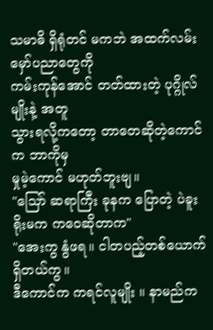သမာဓိ ရှိရုံတင် မကဘဲ အထက်လမ်း မှော်ပညာတွေကို
ကမ်းကုန်အောင် တတ်ထားတဲ့ ပုဂ္ဂိုလ်မျိုးနဲ့ အတူ
သွားရလို့ကတော့ တာတေဆိုတဲ့ကောင်က ဘာကိုမှ
မှုမဲ့ကောင် မဟုတ်ဘူးဗျ။
"သြော် ဆရာကြီး ခုနက ပြောတဲ့ ပဲခူးရိုးမက ကဝေဆိုတာက"
"အေးကွ နွံဖရ။ ငါတပည့်တစ်ယောက် ရှိတယ်ကွ။
ဒီကောင်က ကရင်လူမျိုး ။ နာမည်က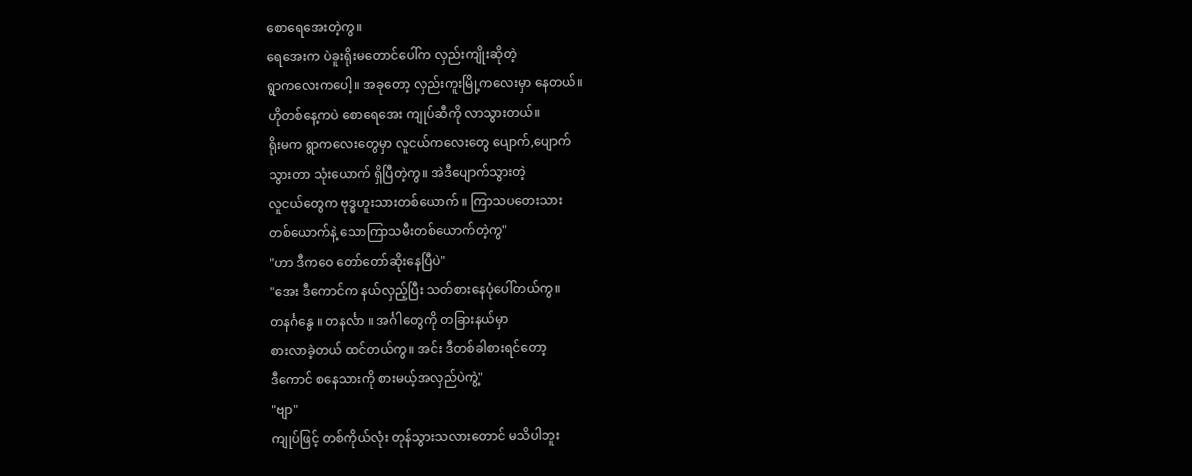စောရေအေးတဲ့ကွ။
ရေအေးက ပဲခူးရိုးမတောင်ပေါ်က လှည်းကျိုးဆိုတဲ့
ရွာကလေးကပေါ့။ အခုတော့ လှည်းကူးမြို့ကလေးမှာ နေတယ်။
ဟိုတစ်နေ့ကပဲ စောရေအေး ကျုပ်ဆီကို လာသွားတယ်။
ရိုးမက ရွာကလေးတွေမှာ လူငယ်ကလေးတွေ ပျောက်,ပျောက်
သွားတာ သုံးယောက် ရှိပြီတဲ့ကွ။ အဲဒီပျောက်သွားတဲ့
လူငယ်တွေက ဗုဒ္ဓဟူးသားတစ်ယောက် ။ ကြာသပတေးသား
တစ်ယောက်နဲ့ သောကြာသမီးတစ်ယောက်တဲ့ကွ"
"ဟာ ဒီကဝေ တော်တော်ဆိုးနေပြီပဲ"
"အေး ဒီကောင်က နယ်လှည့်ပြီး သတ်စားနေပုံပေါ်တယ်ကွ။
တနင်္ဂနွေ ။ တနင်္လာ ။ အင်္ဂါတွေကို တခြားနယ်မှာ
စားလာခဲ့တယ် ထင်တယ်ကွ။ အင်း ဒီတစ်ခါစားရင်တော့
ဒီကောင် စနေသားကို စားမယ့်အလှည်ပဲကွဲ့"
"ဗျာ"
ကျုပ်ဖြင့် တစ်ကိုယ်လုံး တုန်သွားသလားတောင် မသိပါဘူး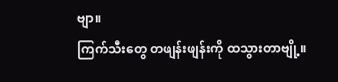ဗျာ။
ကြက်သီးတွေ တဖျန်းဖျန်းကို ထသွားတာဗျို့။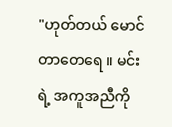"ဟုတ်တယ် မောင်တာတေရေ ။ မင်းရဲ့ အကူအညီကို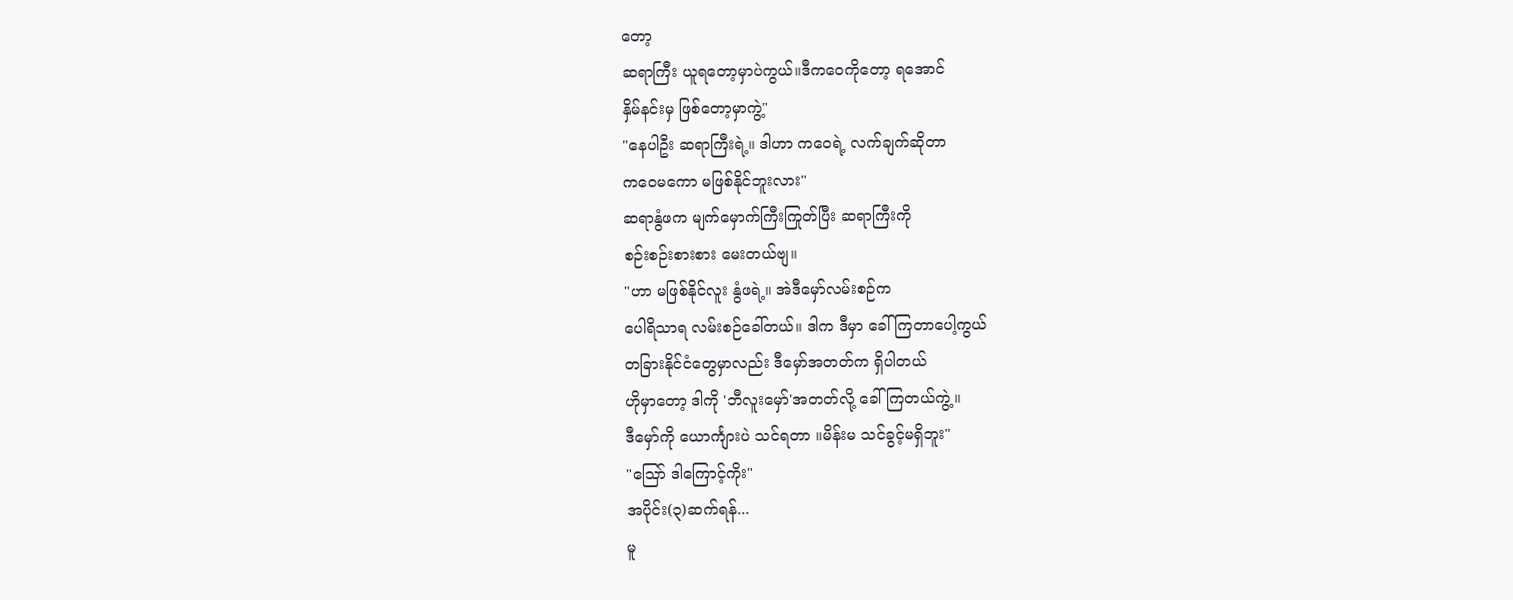တော့
ဆရာကြီး ယူရတော့မှာပဲကွယ်။ဒီကဝေကိုတော့ ရအောင်
နှိမ်နင်းမှ ဖြစ်တော့မှာကွဲ့"
"နေပါဦး ဆရာကြီးရဲ့။ ဒါဟာ ကဝေရဲ့ လက်ချက်ဆိုတာ
ကဝေမကော မဖြစ်နိုင်ဘူးလား"
ဆရာနွံဖက မျက်မှောက်ကြီးကြုတ်ပြီး ဆရာကြီးကို
စဉ်းစဉ်းစားစား မေးတယ်ဗျ။
"ဟာ မဖြစ်နိုင်လူး နွံဖရဲ့။ အဲဒီမှော်လမ်းစဉ်က
ပေါရိသာရ လမ်းစဉ်ခေါ်တယ်။ ဒါက ဒီမှာ ခေါ်ကြတာပေါ့ကွယ်
တခြားနိုင်ငံတွေမှာလည်း ဒီမှော်အတတ်က ရှိပါတယ်
ဟိုမှာတော့ ဒါကို 'ဘီလူးမှော်'အတတ်လို့ ခေါ်ကြတယ်ကွဲ့။
ဒီမှော်ကို ယောင်္ကျားပဲ သင်ရတာ ။မိန်းမ သင်ခွင့်မရှိဘူး"
"သြော် ဒါကြောင့်ကိုး"
အပိုင်း(၃)ဆက်ရန်...
မူ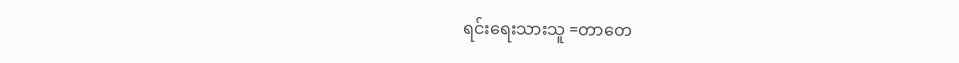ရင်းရေးသားသူ =တာတေ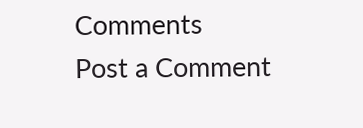Comments
Post a Comment